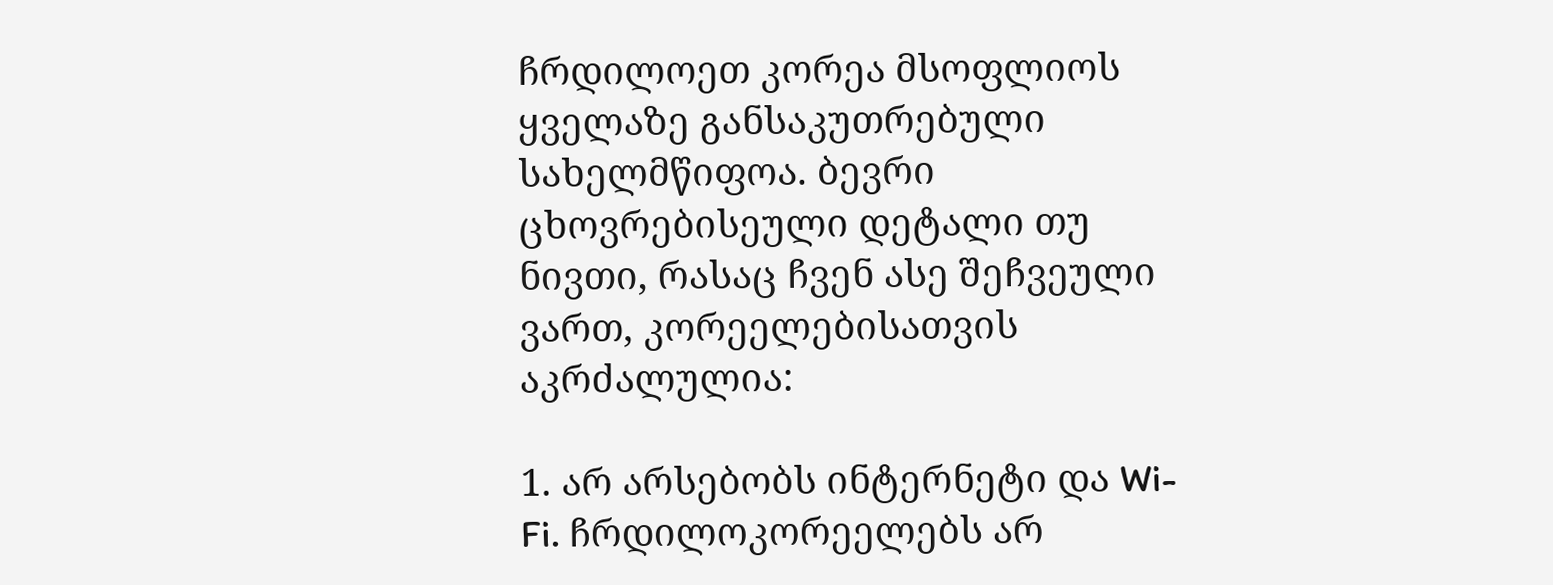ჩრდილოეთ კორეა მსოფლიოს ყველაზე განსაკუთრებული სახელმწიფოა. ბევრი ცხოვრებისეული დეტალი თუ ნივთი, რასაც ჩვენ ასე შეჩვეული ვართ, კორეელებისათვის აკრძალულია:

1. არ არსებობს ინტერნეტი და Wi-Fi. ჩრდილოკორეელებს არ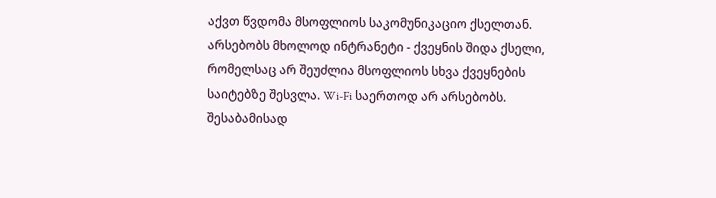აქვთ წვდომა მსოფლიოს საკომუნიკაციო ქსელთან. არსებობს მხოლოდ ინტრანეტი - ქვეყნის შიდა ქსელი, რომელსაც არ შეუძლია მსოფლიოს სხვა ქვეყნების საიტებზე შესვლა. Wi-Fi საერთოდ არ არსებობს. შესაბამისად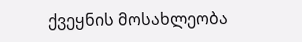ქვეყნის მოსახლეობა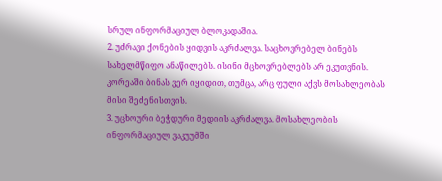სრულ ინფორმაციულ ბლოკადაშია.
2. უძრავი ქონების ყიდვის აკრძალვა. საცხოვრებელ ბინებს სახელმწიფო ანაწილებს. ისინი მცხოვრებლებს არ ეკუთვნის. კორეაში ბინას ვერ იყიდით, თუმცა, არც ფული აქვს მოსახლეობას მისი შეძენისთვის.
3. უცხოური ბეჭდური მედიის აკრძალვა. მოსახლეობის ინფორმაციულ ვაკუუმში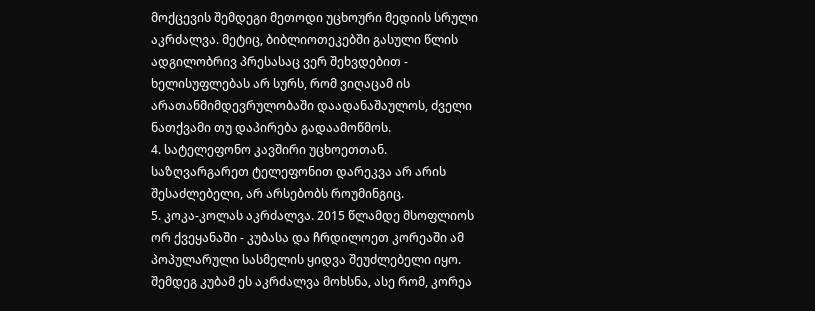მოქცევის შემდეგი მეთოდი უცხოური მედიის სრული აკრძალვა. მეტიც, ბიბლიოთეკებში გასული წლის ადგილობრივ პრესასაც ვერ შეხვდებით - ხელისუფლებას არ სურს, რომ ვიღაცამ ის არათანმიმდევრულობაში დაადანაშაულოს, ძველი ნათქვამი თუ დაპირება გადაამოწმოს.
4. სატელეფონო კავშირი უცხოეთთან. საზღვარგარეთ ტელეფონით დარეკვა არ არის შესაძლებელი, არ არსებობს როუმინგიც.
5. კოკა-კოლას აკრძალვა. 2015 წლამდე მსოფლიოს ორ ქვეყანაში - კუბასა და ჩრდილოეთ კორეაში ამ პოპულარული სასმელის ყიდვა შეუძლებელი იყო. შემდეგ კუბამ ეს აკრძალვა მოხსნა, ასე რომ, კორეა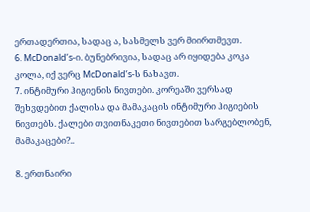ერთადერთია, სადაც ა, სასმელს ვერ მიირთმევთ.
6. McDonald’s-ი. ბუნებრივია, სადაც არ იყიდება კოკა კოლა, იქ ვერც McDonald’s-ს ნახავთ.
7. ინტიმური ჰიგიენის ნივთები. კორეაში ვერსად შეხვდებით ქალისა და მამაკაცის ინტიმური ჰიგიების ნივთებს. ქალები თვითნაკეთი ნივთებით სარგებლობენ, მამაკაცები?..

8. ერთნაირი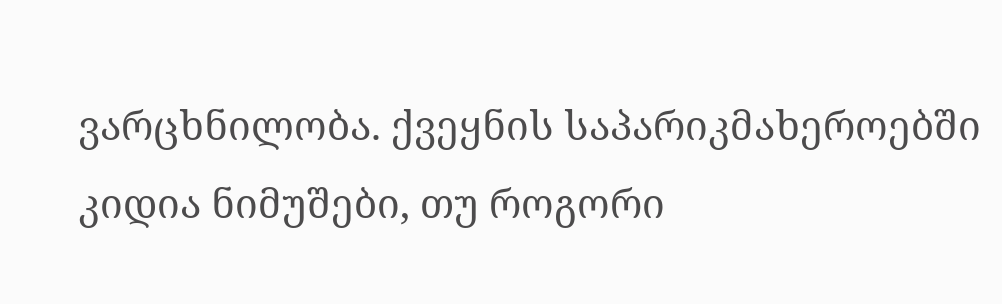ვარცხნილობა. ქვეყნის საპარიკმახეროებში კიდია ნიმუშები, თუ როგორი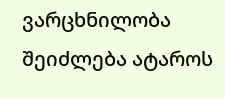ვარცხნილობა შეიძლება ატაროს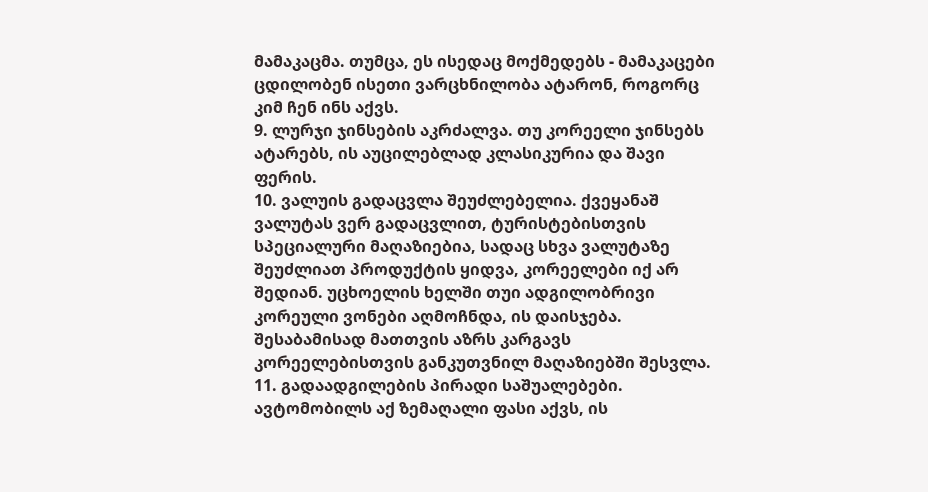მამაკაცმა. თუმცა, ეს ისედაც მოქმედებს - მამაკაცები ცდილობენ ისეთი ვარცხნილობა ატარონ, როგორც კიმ ჩენ ინს აქვს.
9. ლურჯი ჯინსების აკრძალვა. თუ კორეელი ჯინსებს ატარებს, ის აუცილებლად კლასიკურია და შავი ფერის.
10. ვალუის გადაცვლა შეუძლებელია. ქვეყანაშ ვალუტას ვერ გადაცვლით, ტურისტებისთვის სპეციალური მაღაზიებია, სადაც სხვა ვალუტაზე შეუძლიათ პროდუქტის ყიდვა, კორეელები იქ არ შედიან. უცხოელის ხელში თუი ადგილობრივი კორეული ვონები აღმოჩნდა, ის დაისჯება. შესაბამისად მათთვის აზრს კარგავს კორეელებისთვის განკუთვნილ მაღაზიებში შესვლა.
11. გადაადგილების პირადი საშუალებები. ავტომობილს აქ ზემაღალი ფასი აქვს, ის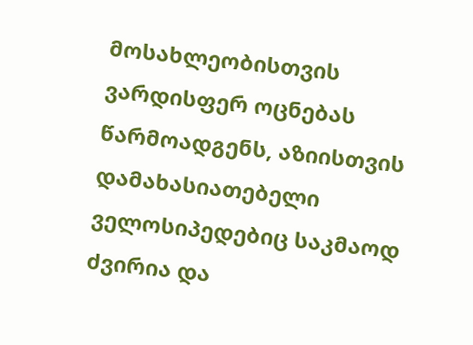მოსახლეობისთვის ვარდისფერ ოცნებას წარმოადგენს, აზიისთვის დამახასიათებელი ველოსიპედებიც საკმაოდ ძვირია და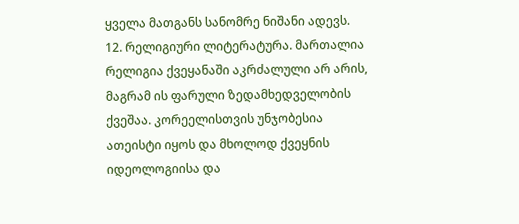ყველა მათგანს სანომრე ნიშანი ადევს.
12. რელიგიური ლიტერატურა. მართალია რელიგია ქვეყანაში აკრძალული არ არის, მაგრამ ის ფარული ზედამხედველობის ქვეშაა. კორეელისთვის უნჯობესია ათეისტი იყოს და მხოლოდ ქვეყნის იდეოლოგიისა და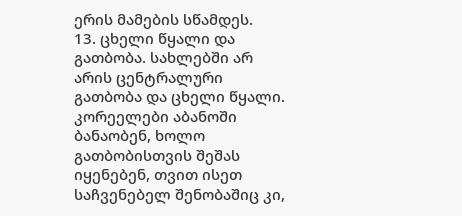ერის მამების სწამდეს.
13. ცხელი წყალი და გათბობა. სახლებში არ არის ცენტრალური გათბობა და ცხელი წყალი. კორეელები აბანოში ბანაობენ, ხოლო გათბობისთვის შეშას იყენებენ, თვით ისეთ საჩვენებელ შენობაშიც კი,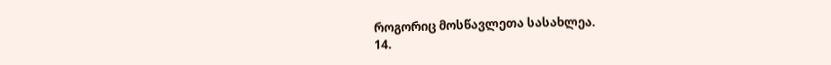როგორიც მოსწავლეთა სასახლეა.
14.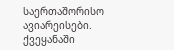საერთაშორისო ავიარეისები. ქვეყანაში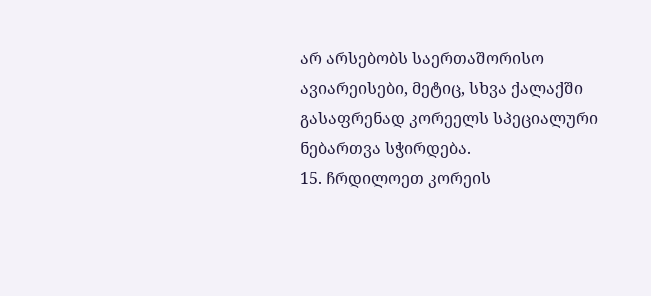არ არსებობს საერთაშორისო ავიარეისები, მეტიც, სხვა ქალაქში გასაფრენად კორეელს სპეციალური ნებართვა სჭირდება.
15. ჩრდილოეთ კორეის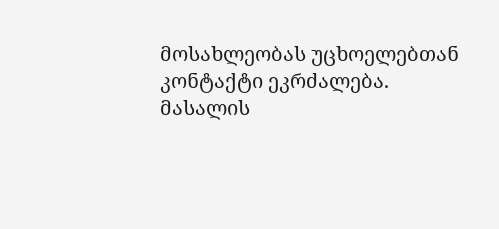მოსახლეობას უცხოელებთან კონტაქტი ეკრძალება.
მასალის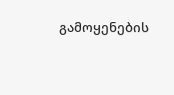გამოყენების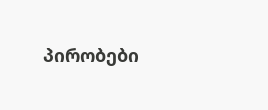პირობები